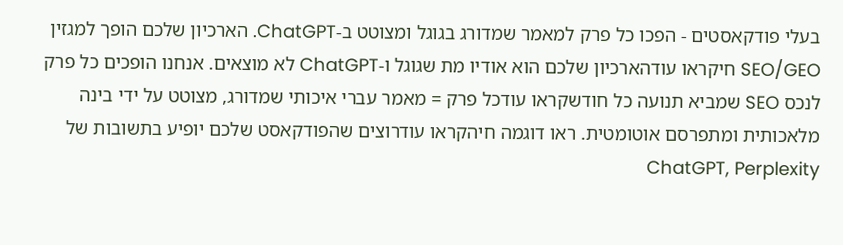בעלי פודקאסטים - הפכו כל פרק למאמר שמדורג בגוגל ומצוטט ב-ChatGPT. הארכיון שלכם הופך למגזין SEO/GEO חיקראו עודהארכיון שלכם הוא אודיו מת שגוגל ו-ChatGPT לא מוצאים. אנחנו הופכים כל פרק לנכס SEO שמביא תנועה כל חודשקראו עודכל פרק = מאמר עברי איכותי שמדורג, מצוטט על ידי בינה מלאכותית ומתפרסם אוטומטית. ראו דוגמה חיהקראו עודרוצים שהפודקאסט שלכם יופיע בתשובות של ChatGPT, Perplexity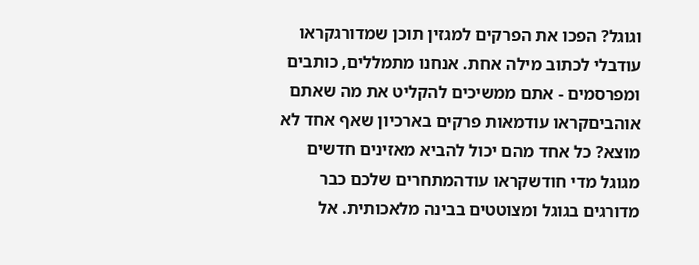וגוגל? הפכו את הפרקים למגזין תוכן שמדורגקראו עודבלי לכתוב מילה אחת. אנחנו מתמללים, כותבים ומפרסמים - אתם ממשיכים להקליט את מה שאתם אוהביםקראו עודמאות פרקים בארכיון שאף אחד לא מוצא? כל אחד מהם יכול להביא מאזינים חדשים מגוגל מדי חודשקראו עודהמתחרים שלכם כבר מדורגים בגוגל ומצוטטים בבינה מלאכותית. אל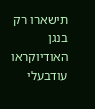תישארו רק בנגן האודיוקראו עודבעלי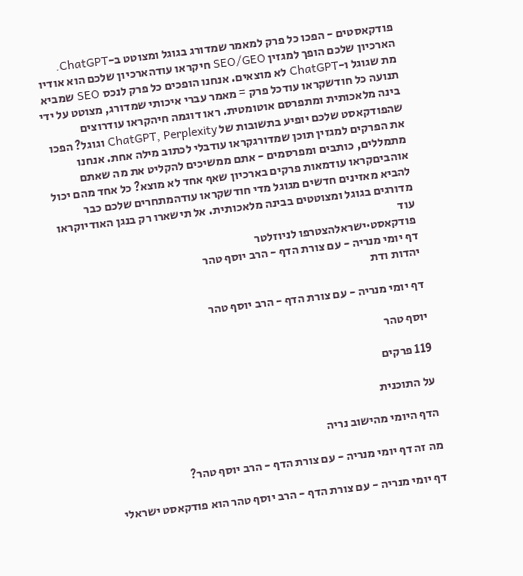פודקאסטים - הפכו כל פרק למאמר שמדורג בגוגל ומצוטט ב-ChatGPT. הארכיון שלכם הופך למגזין SEO/GEO חיקראו עודהארכיון שלכם הוא אודיו מת שגוגל ו-ChatGPT לא מוצאים. אנחנו הופכים כל פרק לנכס SEO שמביא תנועה כל חודשקראו עודכל פרק = מאמר עברי איכותי שמדורג, מצוטט על ידי בינה מלאכותית ומתפרסם אוטומטית. ראו דוגמה חיהקראו עודרוצים שהפודקאסט שלכם יופיע בתשובות של ChatGPT, Perplexity וגוגל? הפכו את הפרקים למגזין תוכן שמדורגקראו עודבלי לכתוב מילה אחת. אנחנו מתמללים, כותבים ומפרסמים - אתם ממשיכים להקליט את מה שאתם אוהביםקראו עודמאות פרקים בארכיון שאף אחד לא מוצא? כל אחד מהם יכול להביא מאזינים חדשים מגוגל מדי חודשקראו עודהמתחרים שלכם כבר מדורגים בגוגל ומצוטטים בבינה מלאכותית. אל תישארו רק בנגן האודיוקראו עוד
פודקאסט·ישראלהצטרפו לניוזלטר
דף יומי מנריה - עם צורת הדף - הרב יוסף טהר
יהדות ודת

דף יומי מנריה - עם צורת הדף - הרב יוסף טהר

יוסף טהר

119 פרקים

על התוכנית

הדף היומי מהישוב נריה

מה זה דף יומי מנריה - עם צורת הדף - הרב יוסף טהר?

דף יומי מנריה - עם צורת הדף - הרב יוסף טהר הוא פודקאסט ישראלי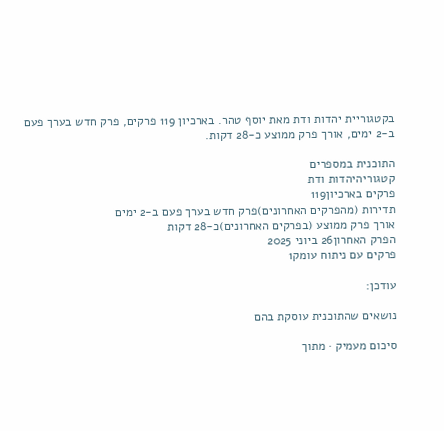בקטגוריית יהדות ודת מאת יוסף טהר. בארכיון 119 פרקים, פרק חדש בערך פעם ב-2 ימים, אורך פרק ממוצע כ-28 דקות.

התוכנית במספרים
קטגוריהיהדות ודת
פרקים בארכיון119
תדירות (מהפרקים האחרונים)פרק חדש בערך פעם ב-2 ימים
אורך פרק ממוצע (בפרקים האחרונים)כ-28 דקות
הפרק האחרון26 ביוני 2025
פרקים עם ניתוח עומק1

עודכן:

נושאים שהתוכנית עוסקת בהם

סיכום מעמיק · מתוך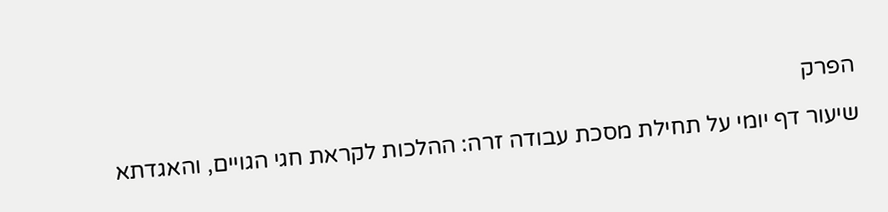הפרק

שיעור דף יומי על תחילת מסכת עבודה זרה: ההלכות לקראת חגי הגויים, והאגדתא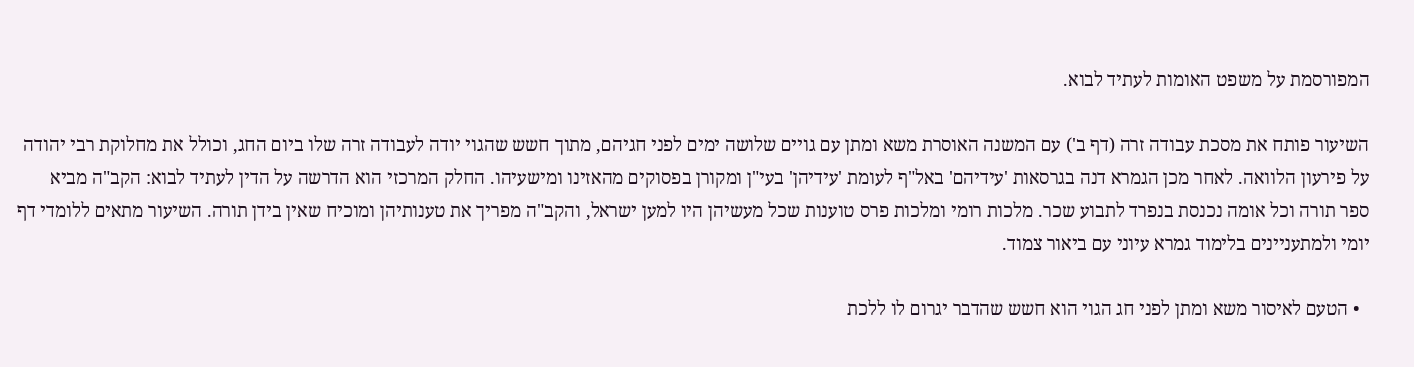המפורסמת על משפט האומות לעתיד לבוא.

השיעור פותח את מסכת עבודה זרה (דף ב') עם המשנה האוסרת משא ומתן עם גויים שלושה ימים לפני חגיהם, מתוך חשש שהגוי יודה לעבודה זרה שלו ביום החג, וכולל את מחלוקת רבי יהודה על פירעון הלוואה. לאחר מכן הגמרא דנה בגרסאות 'עידיהם' באל"ף לעומת 'עידיהן' בעי"ן ומקורן בפסוקים מהאזינו ומישעיהו. החלק המרכזי הוא הדרשה על הדין לעתיד לבוא: הקב"ה מביא ספר תורה וכל אומה נכנסת בנפרד לתבוע שכר. מלכות רומי ומלכות פרס טוענות שכל מעשיהן היו למען ישראל, והקב"ה מפריך את טענותיהן ומוכיח שאין בידן תורה. השיעור מתאים ללומדי דף יומי ולמתעניינים בלימוד גמרא עיוני עם ביאור צמוד.

  • הטעם לאיסור משא ומתן לפני חג הגוי הוא חשש שהדבר יגרום לו ללכת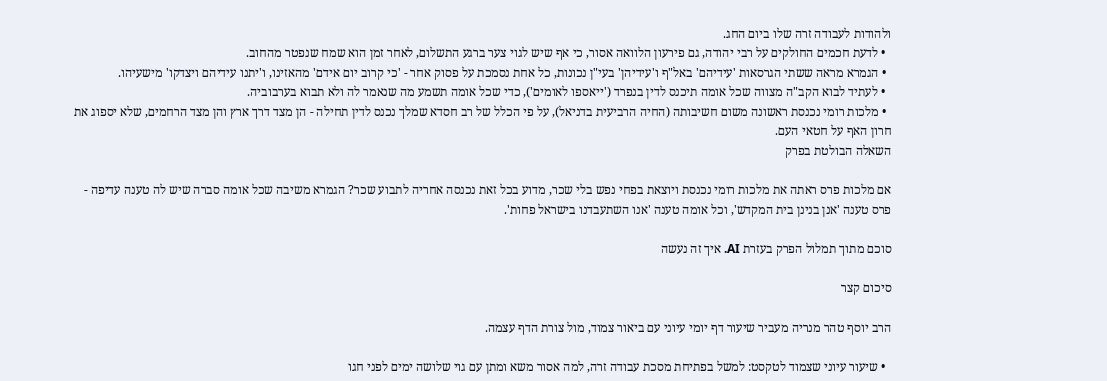ולהודות לעבודה זרה שלו ביום החג.
  • לדעת חכמים החולקים על רבי יהודה, גם פירעון הלוואה אסור, כי אף שיש לגוי צער ברגע התשלום, לאחר זמן הוא שמח שנפטר מהחוב.
  • הגמרא מראה ששתי הגרסאות 'עידיהם' באל"ף ו'עידיהן' בעי"ן נכונות, כל אחת נסמכת על פסוק אחר - 'כי קרוב יום אידם' מהאזינו, ו'יתנו עידיהם ויצדקו' מישעיהו.
  • לעתיד לבוא הקב"ה מצווה שכל אומה תיכנס לדין בנפרד ('ייאספו לאומים'), כדי שכל אומה תשמע מה שנאמר לה ולא תבוא בערבוביה.
  • מלכות רומי נכנסת ראשונה משום חשיבותה (החיה הרביעית בדניאל), על פי הכלל של רב חסדא שמלך נכנס לדין תחילה - הן מצד דרך ארץ והן מצד הרחמים, שלא יספוג את חרון האף על חטאי העם.
השאלה הבולטת בפרק

אם מלכות פרס ראתה את מלכות רומי נכנסת ויוצאת בפחי נפש בלי שכר, מדוע בכל זאת נכנסה אחריה לתבוע שכר? הגמרא משיבה שכל אומה סברה שיש לה טענה עדיפה - פרס טענה 'אנן בנינן בית המקדש', וכל אומה טענה 'אנו השתעבדנו בישראל פחות'.

סוכם מתוך תמלול הפרק בעזרת AI. איך זה נעשה

סיכום קצר

הרב יוסף טהר מנריה מעביר שיעור דף יומי עיוני עם ביאור צמוד, מול צורת הדף עצמה.

  • שיעור עיוני שצמוד לטקסט: למשל בפתיחת מסכת עבודה זרה, למה אסור משא ומתן עם גוי שלושה ימים לפני חגו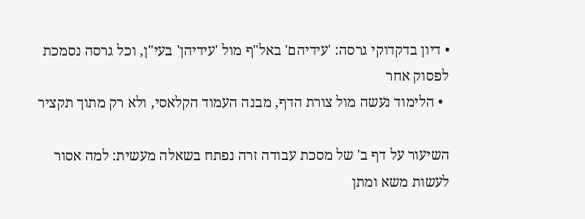• דיון בדקדוקי גרסה: 'עידיהם' באל"ף מול 'עידיהן' בעי"ן, וכל גרסה נסמכת לפסוק אחר
  • הלימוד נעשה מול צורת הדף, מבנה העמוד הקלאסי, ולא רק מתוך תקציר

השיעור על דף ב' של מסכת עבודה זרה נפתח בשאלה מעשית: למה אסור לעשות משא ומתן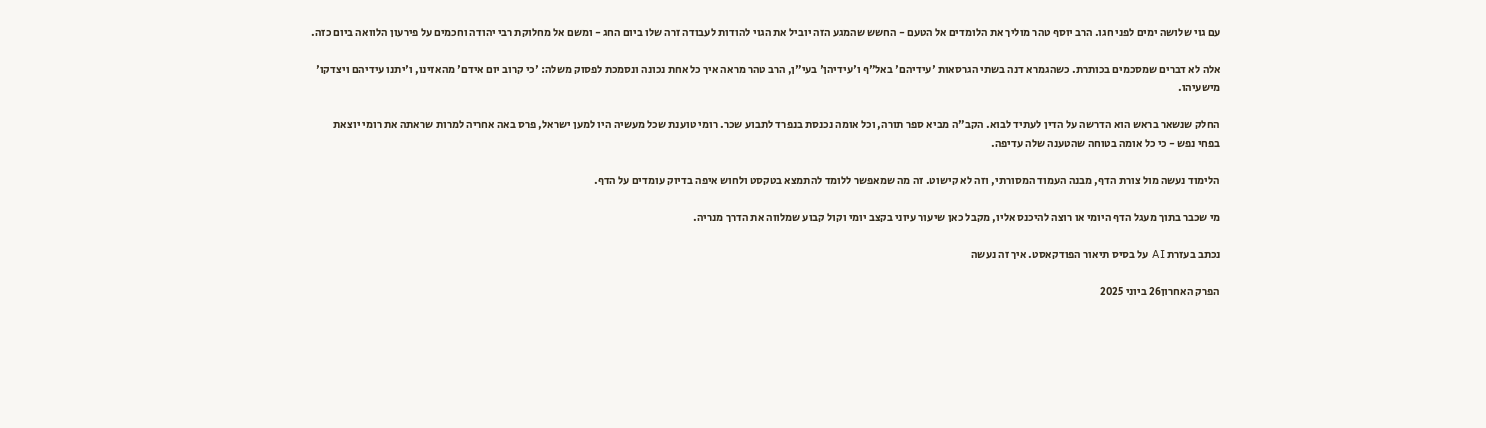עם גוי שלושה ימים לפני חגו. הרב יוסף טהר מוליך את הלומדים אל הטעם - החשש שהמגע הזה יוביל את הגוי להודות לעבודה זרה שלו ביום החג - ומשם אל מחלוקת רבי יהודה וחכמים על פירעון הלוואה ביום כזה.

אלה לא דברים שמסכמים בכותרת. כשהגמרא דנה בשתי הגרסאות 'עידיהם' באל"ף ו'עידיהן' בעי"ן, הרב טהר מראה איך כל אחת נכונה ונסמכת לפסוק משלה: 'כי קרוב יום אידם' מהאזינו, ו'יתנו עידיהם ויצדקו' מישעיהו.

החלק שנשאר בראש הוא הדרשה על הדין לעתיד לבוא. הקב"ה מביא ספר תורה, וכל אומה נכנסת בנפרד לתבוע שכר. רומי טוענת שכל מעשיה היו למען ישראל, פרס באה אחריה למרות שראתה את רומי יוצאת בפחי נפש - כי כל אומה בטוחה שהטענה שלה עדיפה.

הלימוד נעשה מול צורת הדף, מבנה העמוד המסורתי, וזה לא קישוט. זה מה שמאפשר ללומד להתמצא בטקסט ולחוש איפה בדיוק עומדים על הדף.

מי שכבר בתוך מעגל הדף היומי או רוצה להיכנס אליו, מקבל כאן שיעור עיוני בקצב יומי וקול קבוע שמלווה את הדרך מנריה.

נכתב בעזרת AI על בסיס תיאור הפודקאסט. איך זה נעשה

הפרק האחרון26 ביוני 2025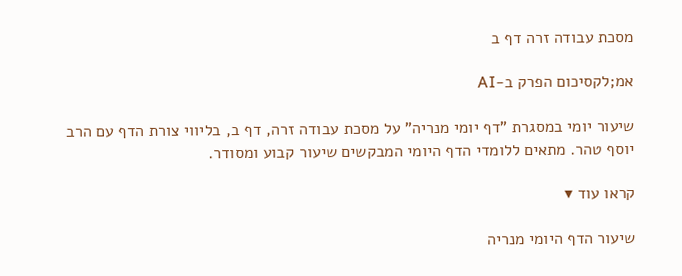מסכת עבודה זרה דף ב

אמ;לקסיכום הפרק ב-AI

שיעור יומי במסגרת "דף יומי מנריה" על מסכת עבודה זרה, דף ב, בליווי צורת הדף עם הרב יוסף טהר. מתאים ללומדי הדף היומי המבקשים שיעור קבוע ומסודר.

קראו עוד ▾

שיעור הדף היומי מנריה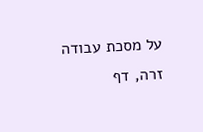על מסכת עבודה זרה, דף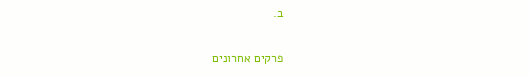ב.

פרקים אחרונים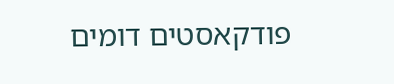פודקאסטים דומים